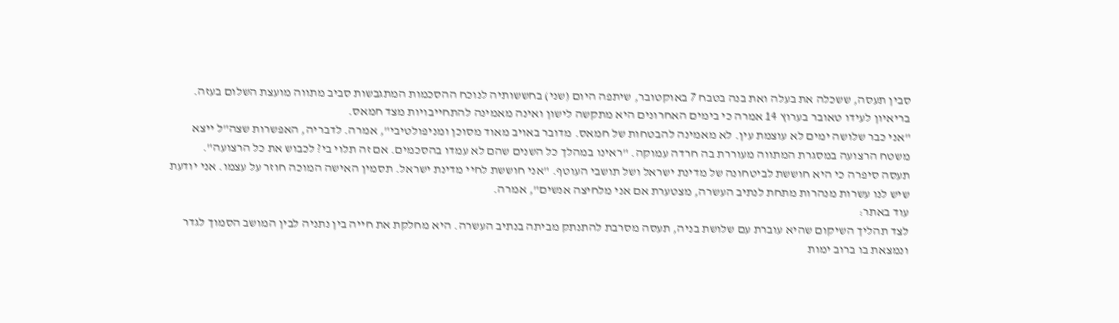סבין תעסה, ששכלה את בעלה ואת בנה בטבח 7 באוקטובר, שיתפה היום (שני) בחששותיה לנוכח ההסכמות המתגבשות סביב מתווה מועצת השלום בעזה. בריאיון לעידו טאובר בערוץ 14 אמרה כי בימים האחרונים היא מתקשה לישון ואינה מאמינה להתחייבויות מצד חמאס.
"אני כבר שלושה ימים לא עוצמת עין. לא מאמינה להבטחות של חמאס. מדובר באויב מאוד מסוכן ומניפולטיבי", אמרה. לדבריה, האפשרות שצה"ל ייצא משטח הרצועה במסגרת המתווה מעוררת בה חרדה עמוקה. "ראינו במהלך כל השנים שהם לא עמדו בהסכמים. אם זה תלוי בי? לכבוש את כל הרצועה".
תעסה סיפרה כי היא חוששת לביטחונה של מדינת ישראל ושל תושבי העוטף. "אני חוששת לחיי מדינת ישראל. תסמין האישה המוכה חוזר על עצמו. אני יודעת שיש לנו עשרות מנהרות מתחת לנתיב העשרה, מצטערת אם אני מלחיצה אנשים", אמרה.
עוד באתר:
לצד תהליך השיקום שהיא עוברת עם שלושת בניה, תעסה מסרבת להתנתק מביתה בנתיב העשרה. היא מחלקת את חייה בין נתניה לבין המושב הסמוך לגדר ונמצאת בו ברוב ימות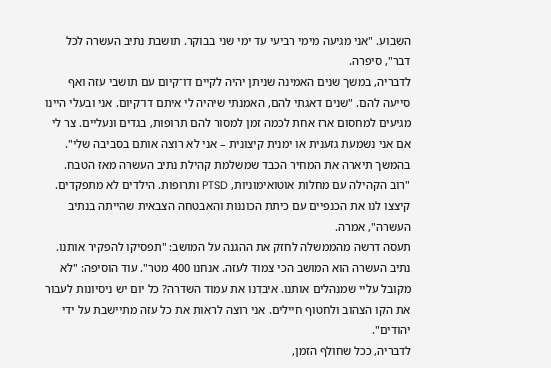השבוע. "אני מגיעה מימי רביעי עד ימי שני בבוקר. תושבת נתיב העשרה לכל דבר", סיפרה.
לדבריה, במשך שנים האמינה שניתן יהיה לקיים דו־קיום עם תושבי עזה ואף סייעה להם. "שנים דאגתי להם, האמנתי שיהיה לי איתם דו־קיום. אני ובעלי היינו מגיעים למחסום ארז אחת לכמה זמן למסור להם תרופות, בגדים ונעליים. צר לי אם אני נשמעת גזענית או ימנית קיצונית – אני לא רוצה אותם בסביבה שלי".
בהמשך תיארה את המחיר הכבד שמשלמת קהילת נתיב העשרה מאז הטבח. "רוב הקהילה עם מחלות אוטואימוניות, PTSD ותרופות. הילדים לא מתפקדים. קיצצו לנו את הכנפיים עם כיתת הכוננות והאבטחה הצבאית שהייתה בנתיב העשרה", אמרה.
תעסה דרשה מהממשלה לחזק את ההגנה על המושב: "תפסיקו להפקיר אותנו. נתיב העשרה הוא המושב הכי צמוד לעזה. אנחנו 400 מטר". עוד הוסיפה: "לא מקובל עליי שמנהלים אותנו. איבדנו את עמוד השדרה? כל יום יש ניסיונות לעבור את הקו הצהוב ולחטוף חיילים. אני רוצה לראות את כל עזה מתיישבת על ידי יהודים".
לדבריה, ככל שחולף הזמן,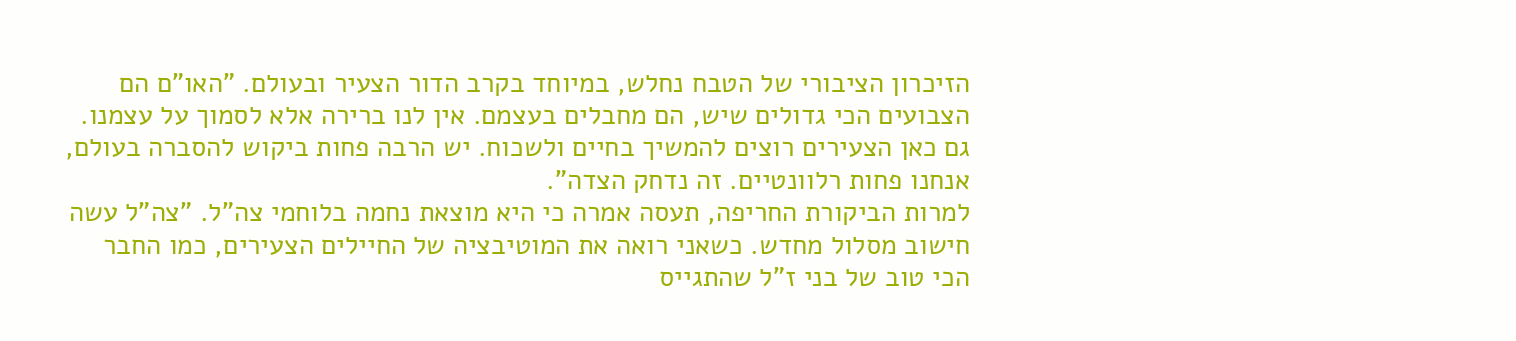הזיכרון הציבורי של הטבח נחלש, במיוחד בקרב הדור הצעיר ובעולם. "האו"ם הם הצבועים הכי גדולים שיש, הם מחבלים בעצמם. אין לנו ברירה אלא לסמוך על עצמנו. גם כאן הצעירים רוצים להמשיך בחיים ולשכוח. יש הרבה פחות ביקוש להסברה בעולם, אנחנו פחות רלוונטיים. זה נדחק הצדה".
למרות הביקורת החריפה, תעסה אמרה כי היא מוצאת נחמה בלוחמי צה"ל. "צה"ל עשה חישוב מסלול מחדש. כשאני רואה את המוטיבציה של החיילים הצעירים, כמו החבר הכי טוב של בני ז"ל שהתגייס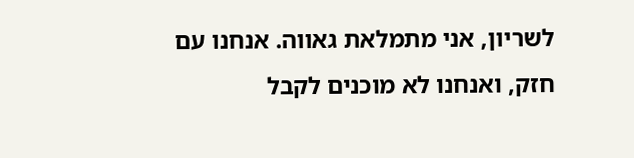לשריון, אני מתמלאת גאווה. אנחנו עם חזק, ואנחנו לא מוכנים לקבל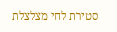סטירת לחי מצלצלת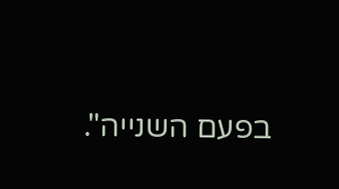בפעם השנייה".